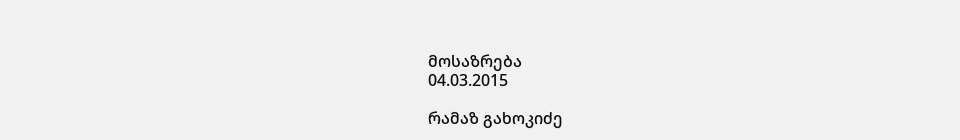მოსაზრება
04.03.2015

რამაზ გახოკიძე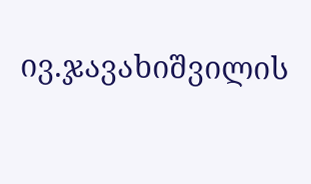ივ.ჯავახიშვილის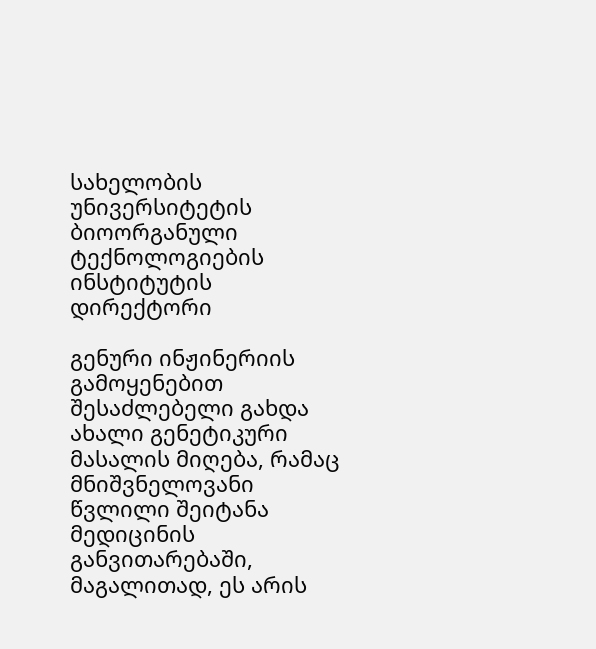სახელობის უნივერსიტეტის ბიოორგანული ტექნოლოგიების ინსტიტუტის დირექტორი

გენური ინჟინერიის გამოყენებით შესაძლებელი გახდა ახალი გენეტიკური მასალის მიღება, რამაც მნიშვნელოვანი წვლილი შეიტანა მედიცინის განვითარებაში, მაგალითად, ეს არის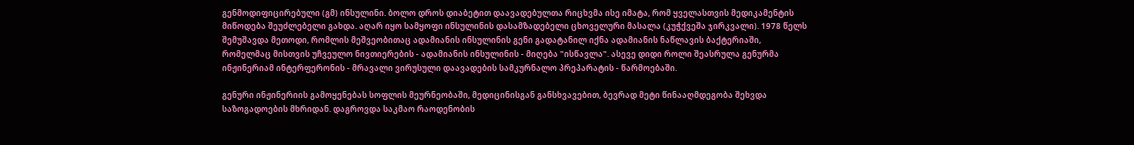გენმოდიფიცირებული (გმ) ინსულინი. ბოლო დროს დიაბეტით დაავადებულთა რიცხვმა ისე იმატა, რომ ყველასთვის მედიკამენტის მიწოდება შეუძლებელი გახდა. აღარ იყო სამყოფი ინსულინის დასამზადებელი ცხოველური მასალა (კუჭქვეშა ჯირკვალი). 1978 წელს შემუშავდა მეთოდი, რომლის მეშვეობითაც ადამიანის ინსულინის გენი გადატანილ იქნა ადამიანის ნაწლავის ბაქტერიაში, რომელმაც მისთვის უჩვეულო ნივთიერების - ადამიანის ინსულინის - მიღება "ისწავლა". ასევე დიდი როლი შეასრულა გენურმა ინჟინერიამ ინტერფერონის - მრავალი ვირუსული დაავადების სამკურნალო პრეპარატის - წარმოებაში.

გენური ინჟინერიის გამოყენებას სოფლის მეურნეობაში, მედიცინისგან განსხვავებით, ბევრად მეტი წინააღმდეგობა შეხვდა საზოგადოების მხრიდან. დაგროვდა საკმაო რაოდენობის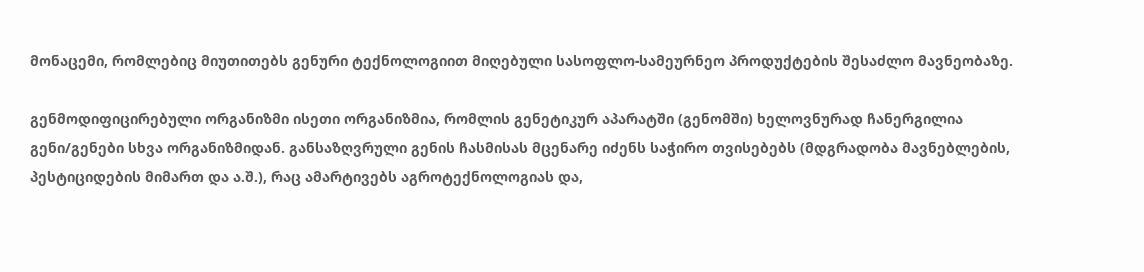მონაცემი, რომლებიც მიუთითებს გენური ტექნოლოგიით მიღებული სასოფლო-სამეურნეო პროდუქტების შესაძლო მავნეობაზე.

გენმოდიფიცირებული ორგანიზმი ისეთი ორგანიზმია, რომლის გენეტიკურ აპარატში (გენომში) ხელოვნურად ჩანერგილია გენი/გენები სხვა ორგანიზმიდან. განსაზღვრული გენის ჩასმისას მცენარე იძენს საჭირო თვისებებს (მდგრადობა მავნებლების, პესტიციდების მიმართ და ა.შ.), რაც ამარტივებს აგროტექნოლოგიას და,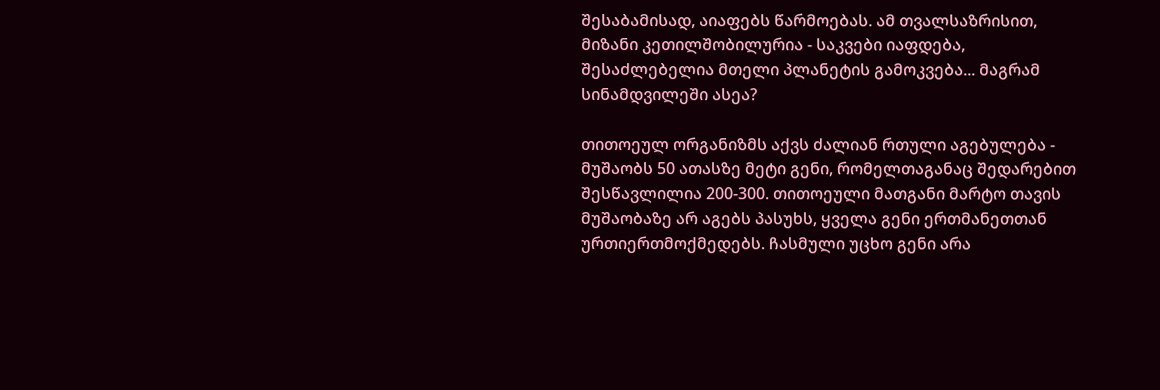შესაბამისად, აიაფებს წარმოებას. ამ თვალსაზრისით, მიზანი კეთილშობილურია - საკვები იაფდება, შესაძლებელია მთელი პლანეტის გამოკვება... მაგრამ სინამდვილეში ასეა?

თითოეულ ორგანიზმს აქვს ძალიან რთული აგებულება - მუშაობს 50 ათასზე მეტი გენი, რომელთაგანაც შედარებით შესწავლილია 200-300. თითოეული მათგანი მარტო თავის მუშაობაზე არ აგებს პასუხს, ყველა გენი ერთმანეთთან ურთიერთმოქმედებს. ჩასმული უცხო გენი არა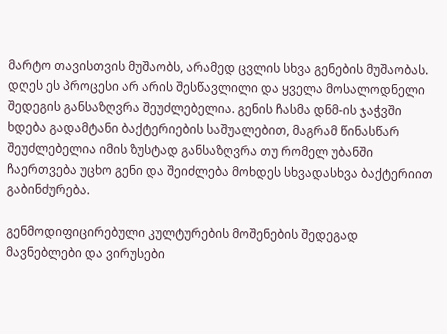მარტო თავისთვის მუშაობს, არამედ ცვლის სხვა გენების მუშაობას. დღეს ეს პროცესი არ არის შესწავლილი და ყველა მოსალოდნელი შედეგის განსაზღვრა შეუძლებელია. გენის ჩასმა დნმ-ის ჯაჭვში ხდება გადამტანი ბაქტერიების საშუალებით, მაგრამ წინასწარ შეუძლებელია იმის ზუსტად განსაზღვრა თუ რომელ უბანში ჩაერთვება უცხო გენი და შეიძლება მოხდეს სხვადასხვა ბაქტერიით გაბინძურება.

გენმოდიფიცირებული კულტურების მოშენების შედეგად მავნებლები და ვირუსები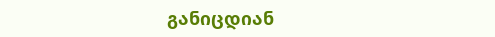განიცდიან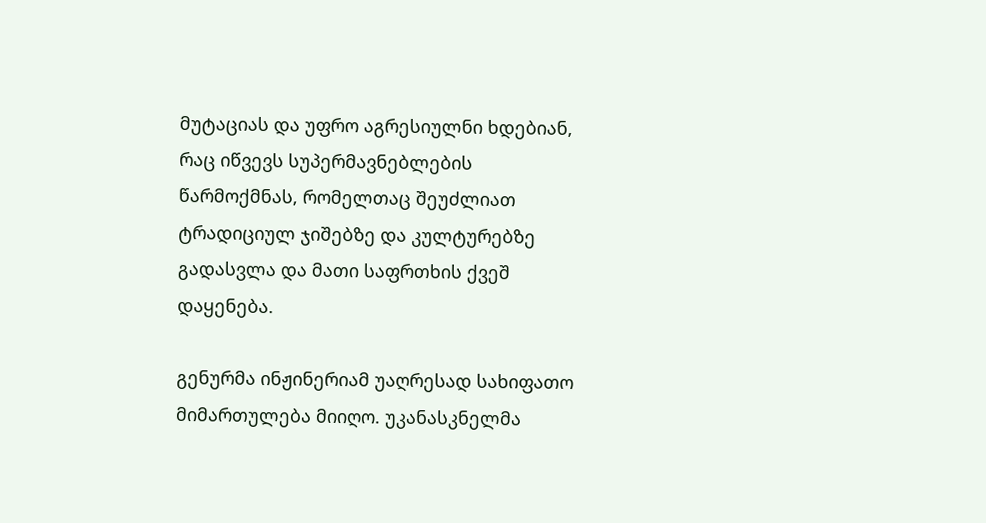მუტაციას და უფრო აგრესიულნი ხდებიან, რაც იწვევს სუპერმავნებლების წარმოქმნას, რომელთაც შეუძლიათ ტრადიციულ ჯიშებზე და კულტურებზე გადასვლა და მათი საფრთხის ქვეშ დაყენება.

გენურმა ინჟინერიამ უაღრესად სახიფათო მიმართულება მიიღო. უკანასკნელმა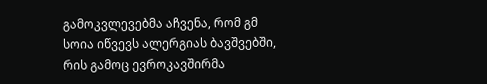გამოკვლევებმა აჩვენა, რომ გმ სოია იწვევს ალერგიას ბავშვებში, რის გამოც ევროკავშირმა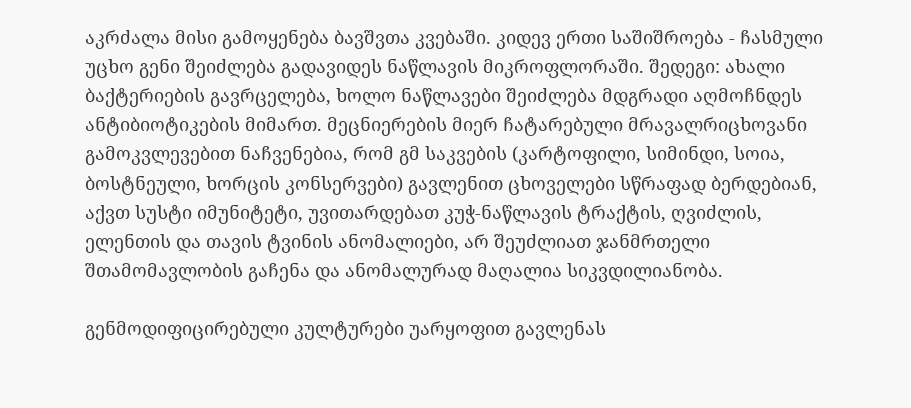აკრძალა მისი გამოყენება ბავშვთა კვებაში. კიდევ ერთი საშიშროება - ჩასმული უცხო გენი შეიძლება გადავიდეს ნაწლავის მიკროფლორაში. შედეგი: ახალი ბაქტერიების გავრცელება, ხოლო ნაწლავები შეიძლება მდგრადი აღმოჩნდეს ანტიბიოტიკების მიმართ. მეცნიერების მიერ ჩატარებული მრავალრიცხოვანი გამოკვლევებით ნაჩვენებია, რომ გმ საკვების (კარტოფილი, სიმინდი, სოია, ბოსტნეული, ხორცის კონსერვები) გავლენით ცხოველები სწრაფად ბერდებიან, აქვთ სუსტი იმუნიტეტი, უვითარდებათ კუჭ-ნაწლავის ტრაქტის, ღვიძლის, ელენთის და თავის ტვინის ანომალიები, არ შეუძლიათ ჯანმრთელი შთამომავლობის გაჩენა და ანომალურად მაღალია სიკვდილიანობა.

გენმოდიფიცირებული კულტურები უარყოფით გავლენას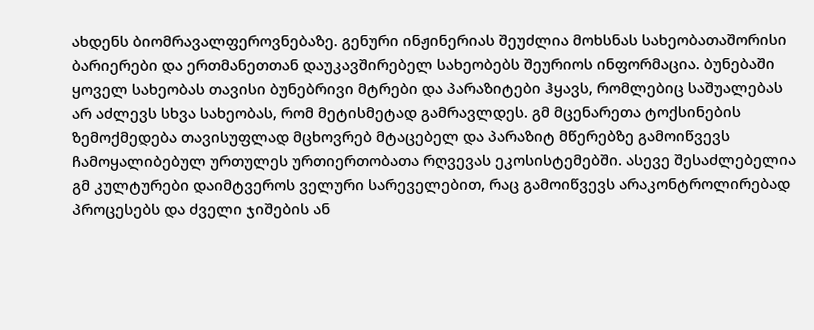ახდენს ბიომრავალფეროვნებაზე. გენური ინჟინერიას შეუძლია მოხსნას სახეობათაშორისი ბარიერები და ერთმანეთთან დაუკავშირებელ სახეობებს შეურიოს ინფორმაცია. ბუნებაში ყოველ სახეობას თავისი ბუნებრივი მტრები და პარაზიტები ჰყავს, რომლებიც საშუალებას არ აძლევს სხვა სახეობას, რომ მეტისმეტად გამრავლდეს. გმ მცენარეთა ტოქსინების ზემოქმედება თავისუფლად მცხოვრებ მტაცებელ და პარაზიტ მწერებზე გამოიწვევს ჩამოყალიბებულ ურთულეს ურთიერთობათა რღვევას ეკოსისტემებში. ასევე შესაძლებელია გმ კულტურები დაიმტვეროს ველური სარეველებით, რაც გამოიწვევს არაკონტროლირებად პროცესებს და ძველი ჯიშების ან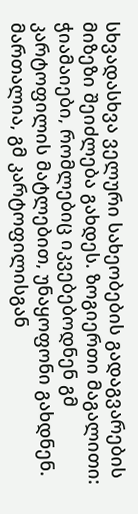სხვადასხვა ველური სახეობების გადაგვარების მიზეზი შეიძლება გახდეს. ზოგიერთი მაგალითი: ჭიამაიები, რომლებიც იკვებებოდნენ გმ კარტოფილის მატლებით, უნაყოფონი გახდნენ. მართალია, გმ კარტოფილისგან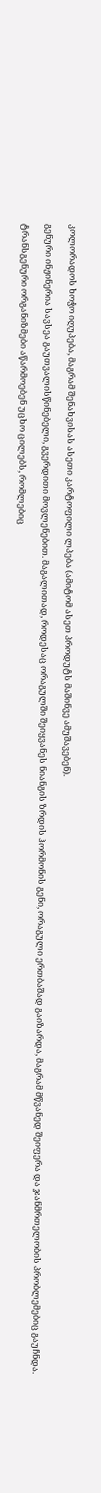კოლორადოს ხოჭო იღუპება, მაგრამ შენახვისას ასეთი კარტოფილი ლპება (ამიტომ ასეთ პროდუტს მაშინვე ამუშავებენ).

გენური ინჟინერია სავსეა გაუთვალისწინებელი, გვერდითი მოვლენებით. მაგალითად, როდესაც ორაგულში შეიყვანეს ნიანგის ზრდის ჰორმონის გენი, ორაგული ერთბაშად გაიზარდა, მაგრამ მწვანედ შეიფერა და ჯანმრთელობის პრობლემებიც გაუჩნდა.

ტრანსგენური ორგანიზმები აწარმოებენ უცხო ცილებს, რომლებიც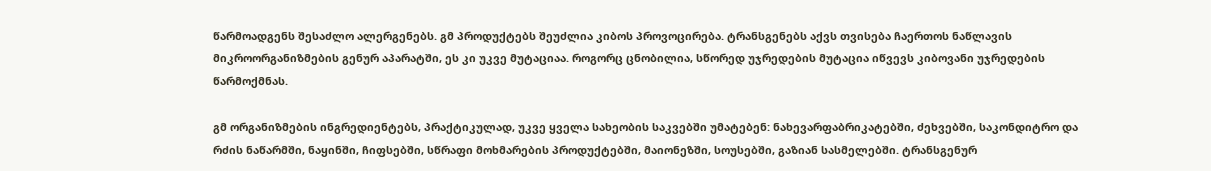წარმოადგენს შესაძლო ალერგენებს. გმ პროდუქტებს შეუძლია კიბოს პროვოცირება. ტრანსგენებს აქვს თვისება ჩაერთოს ნაწლავის მიკროორგანიზმების გენურ აპარატში, ეს კი უკვე მუტაციაა. როგორც ცნობილია, სწორედ უჯრედების მუტაცია იწვევს კიბოვანი უჯრედების წარმოქმნას.

გმ ორგანიზმების ინგრედიენტებს, პრაქტიკულად, უკვე ყველა სახეობის საკვებში უმატებენ: ნახევარფაბრიკატებში, ძეხვებში, საკონდიტრო და რძის ნაწარმში, ნაყინში, ჩიფსებში, სწრაფი მოხმარების პროდუქტებში, მაიონეზში, სოუსებში, გაზიან სასმელებში. ტრანსგენურ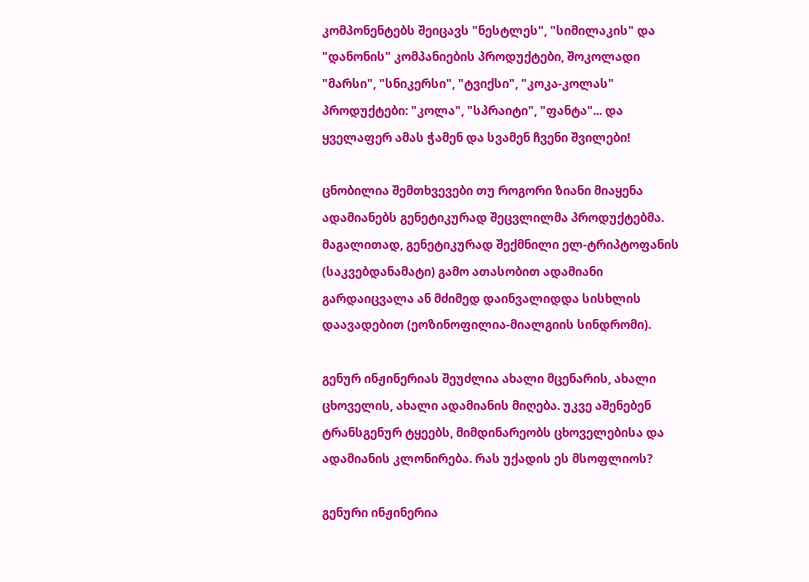კომპონენტებს შეიცავს "ნესტლეს", "სიმილაკის" და "დანონის" კომპანიების პროდუქტები, შოკოლადი "მარსი", "სნიკერსი", "ტვიქსი", "კოკა-კოლას" პროდუქტები: "კოლა", "სპრაიტი", "ფანტა"... და ყველაფერ ამას ჭამენ და სვამენ ჩვენი შვილები!

ცნობილია შემთხვევები თუ როგორი ზიანი მიაყენა ადამიანებს გენეტიკურად შეცვლილმა პროდუქტებმა. მაგალითად, გენეტიკურად შექმნილი ელ-ტრიპტოფანის (საკვებდანამატი) გამო ათასობით ადამიანი გარდაიცვალა ან მძიმედ დაინვალიდდა სისხლის დაავადებით (ეოზინოფილია-მიალგიის სინდრომი).

გენურ ინჟინერიას შეუძლია ახალი მცენარის, ახალი ცხოველის, ახალი ადამიანის მიღება. უკვე აშენებენ ტრანსგენურ ტყეებს, მიმდინარეობს ცხოველებისა და ადამიანის კლონირება. რას უქადის ეს მსოფლიოს?

გენური ინჟინერია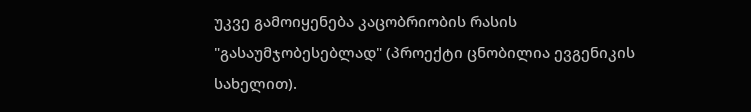უკვე გამოიყენება კაცობრიობის რასის "გასაუმჯობესებლად" (პროექტი ცნობილია ევგენიკის სახელით).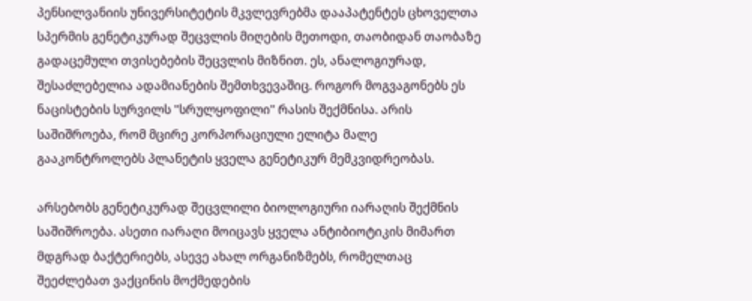პენსილვანიის უნივერსიტეტის მკვლევრებმა დააპატენტეს ცხოველთა სპერმის გენეტიკურად შეცვლის მიღების მეთოდი, თაობიდან თაობაზე გადაცემული თვისებების შეცვლის მიზნით. ეს, ანალოგიურად, შესაძლებელია ადამიანების შემთხვევაშიც. როგორ მოგვაგონებს ეს ნაცისტების სურვილს "სრულყოფილი" რასის შექმნისა. არის საშიშროება, რომ მცირე კორპორაციული ელიტა მალე გააკონტროლებს პლანეტის ყველა გენეტიკურ მემკვიდრეობას.

არსებობს გენეტიკურად შეცვლილი ბიოლოგიური იარაღის შექმნის საშიშროება. ასეთი იარაღი მოიცავს ყველა ანტიბიოტიკის მიმართ მდგრად ბაქტერიებს, ასევე ახალ ორგანიზმებს, რომელთაც შეეძლებათ ვაქცინის მოქმედების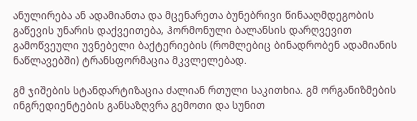ანულირება ან ადამიანთა და მცენარეთა ბუნებრივი წინააღმდეგობის გაწევის უნარის დაქვეითება, ჰორმონული ბალანსის დარღვევით გამოწვეული უვნებელი ბაქტერიების (რომლებიც ბინადრობენ ადამიანის ნაწლავებში) ტრანსფორმაცია მკვლელებად.

გმ ჯიშების სტანდარტიზაცია ძალიან რთული საკითხია. გმ ორგანიზმების ინგრედიენტების განსაზღვრა გემოთი და სუნით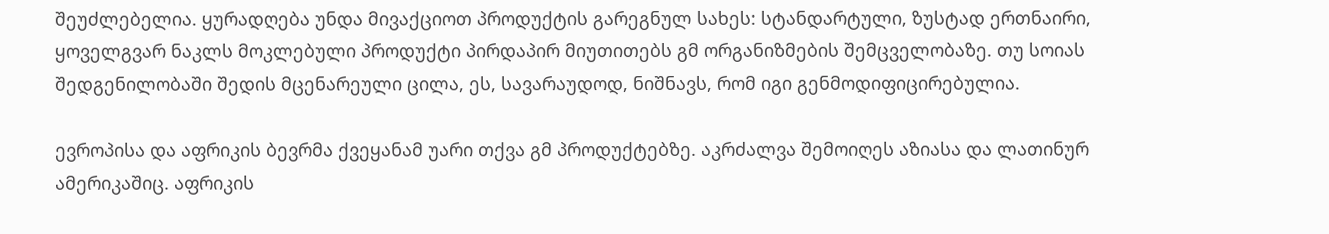შეუძლებელია. ყურადღება უნდა მივაქციოთ პროდუქტის გარეგნულ სახეს: სტანდარტული, ზუსტად ერთნაირი, ყოველგვარ ნაკლს მოკლებული პროდუქტი პირდაპირ მიუთითებს გმ ორგანიზმების შემცველობაზე. თუ სოიას შედგენილობაში შედის მცენარეული ცილა, ეს, სავარაუდოდ, ნიშნავს, რომ იგი გენმოდიფიცირებულია.

ევროპისა და აფრიკის ბევრმა ქვეყანამ უარი თქვა გმ პროდუქტებზე. აკრძალვა შემოიღეს აზიასა და ლათინურ ამერიკაშიც. აფრიკის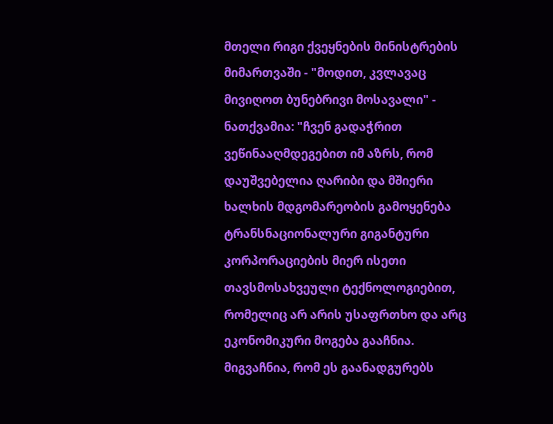მთელი რიგი ქვეყნების მინისტრების მიმართვაში - "მოდით, კვლავაც მივიღოთ ბუნებრივი მოსავალი" - ნათქვამია: "ჩვენ გადაჭრით ვეწინააღმდეგებით იმ აზრს, რომ დაუშვებელია ღარიბი და მშიერი ხალხის მდგომარეობის გამოყენება ტრანსნაციონალური გიგანტური კორპორაციების მიერ ისეთი თავსმოსახვეული ტექნოლოგიებით, რომელიც არ არის უსაფრთხო და არც ეკონომიკური მოგება გააჩნია. მიგვაჩნია, რომ ეს გაანადგურებს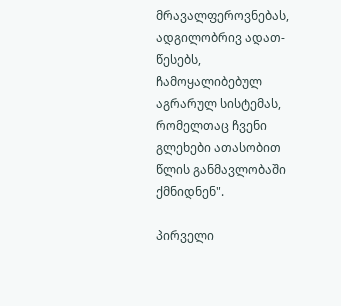მრავალფეროვნებას, ადგილობრივ ადათ-წესებს, ჩამოყალიბებულ აგრარულ სისტემას, რომელთაც ჩვენი გლეხები ათასობით წლის განმავლობაში ქმნიდნენ".

პირველი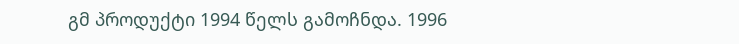გმ პროდუქტი 1994 წელს გამოჩნდა. 1996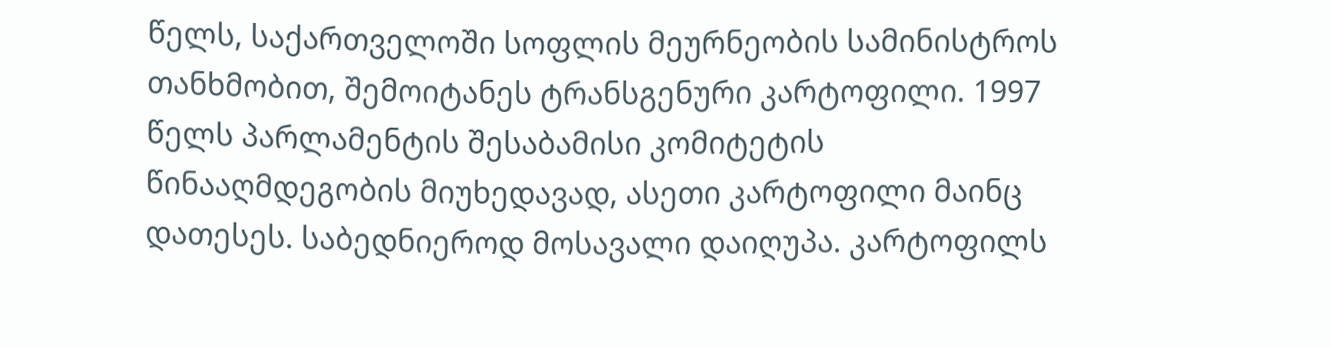წელს, საქართველოში სოფლის მეურნეობის სამინისტროს თანხმობით, შემოიტანეს ტრანსგენური კარტოფილი. 1997 წელს პარლამენტის შესაბამისი კომიტეტის წინააღმდეგობის მიუხედავად, ასეთი კარტოფილი მაინც დათესეს. საბედნიეროდ მოსავალი დაიღუპა. კარტოფილს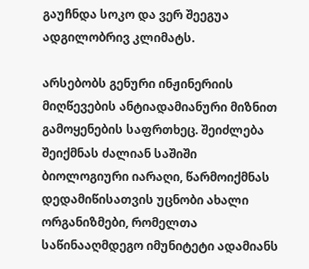გაუჩნდა სოკო და ვერ შეეგუა ადგილობრივ კლიმატს.

არსებობს გენური ინჟინერიის მიღწევების ანტიადამიანური მიზნით გამოყენების საფრთხეც. შეიძლება შეიქმნას ძალიან საშიში ბიოლოგიური იარაღი, წარმოიქმნას დედამიწისათვის უცნობი ახალი ორგანიზმები, რომელთა საწინააღმდეგო იმუნიტეტი ადამიანს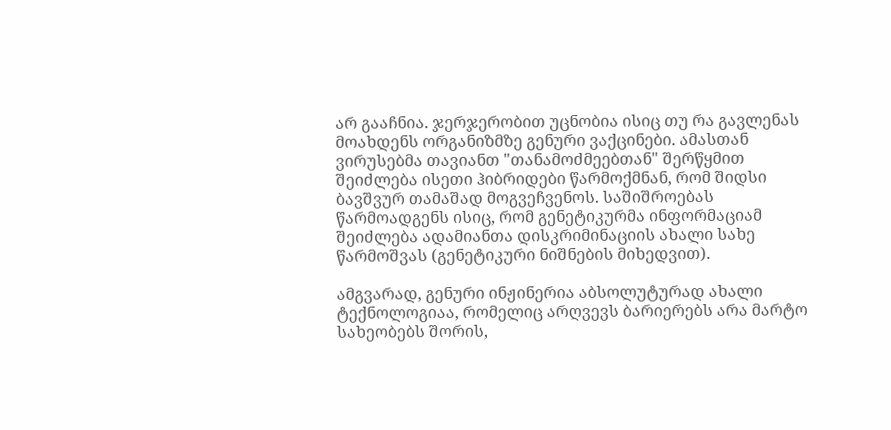არ გააჩნია. ჯერჯერობით უცნობია ისიც თუ რა გავლენას მოახდენს ორგანიზმზე გენური ვაქცინები. ამასთან ვირუსებმა თავიანთ "თანამოძმეებთან" შერწყმით შეიძლება ისეთი ჰიბრიდები წარმოქმნან, რომ შიდსი ბავშვურ თამაშად მოგვეჩვენოს. საშიშროებას წარმოადგენს ისიც, რომ გენეტიკურმა ინფორმაციამ შეიძლება ადამიანთა დისკრიმინაციის ახალი სახე წარმოშვას (გენეტიკური ნიშნების მიხედვით).

ამგვარად, გენური ინჟინერია აბსოლუტურად ახალი ტექნოლოგიაა, რომელიც არღვევს ბარიერებს არა მარტო სახეობებს შორის,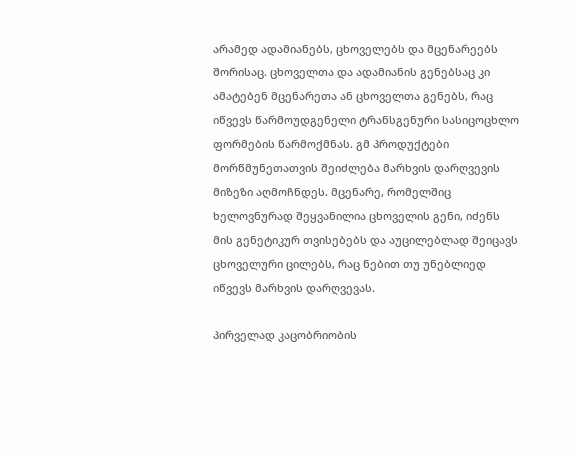არამედ ადამიანებს, ცხოველებს და მცენარეებს შორისაც. ცხოველთა და ადამიანის გენებსაც კი ამატებენ მცენარეთა ან ცხოველთა გენებს, რაც იწვევს წარმოუდგენელი ტრანსგენური სასიცოცხლო ფორმების წარმოქმნას. გმ პროდუქტები მორწმუნეთათვის შეიძლება მარხვის დარღვევის მიზეზი აღმოჩნდეს. მცენარე, რომელშიც ხელოვნურად შეყვანილია ცხოველის გენი, იძენს მის გენეტიკურ თვისებებს და აუცილებლად შეიცავს ცხოველური ცილებს, რაც ნებით თუ უნებლიედ იწვევს მარხვის დარღვევას.

პირველად კაცობრიობის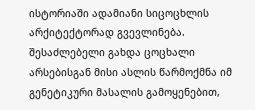ისტორიაში ადამიანი სიცოცხლის არქიტექტორად გვევლინება. შესაძლებელი გახდა ცოცხალი არსებისგან მისი ასლის წარმოქმნა იმ გენეტიკური მასალის გამოყენებით,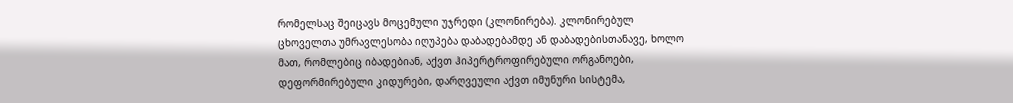რომელსაც შეიცავს მოცემული უჯრედი (კლონირება). კლონირებულ ცხოველთა უმრავლესობა იღუპება დაბადებამდე ან დაბადებისთანავე, ხოლო მათ, რომლებიც იბადებიან, აქვთ ჰიპერტროფირებული ორგანოები, დეფორმირებული კიდურები, დარღვეული აქვთ იმუნური სისტემა,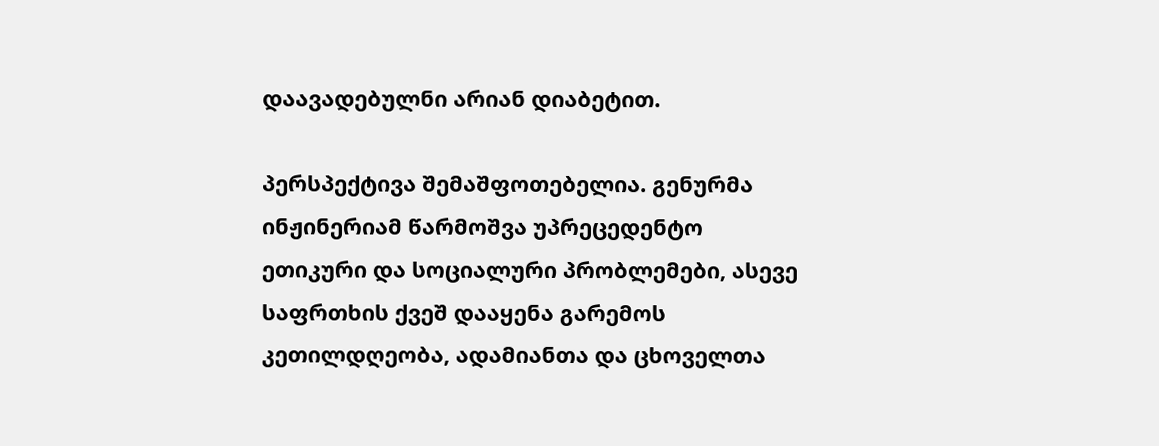დაავადებულნი არიან დიაბეტით.

პერსპექტივა შემაშფოთებელია. გენურმა ინჟინერიამ წარმოშვა უპრეცედენტო ეთიკური და სოციალური პრობლემები, ასევე საფრთხის ქვეშ დააყენა გარემოს კეთილდღეობა, ადამიანთა და ცხოველთა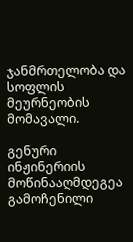ჯანმრთელობა და სოფლის მეურნეობის მომავალი.

გენური ინჟინერიის მოწინააღმდეგეა გამოჩენილი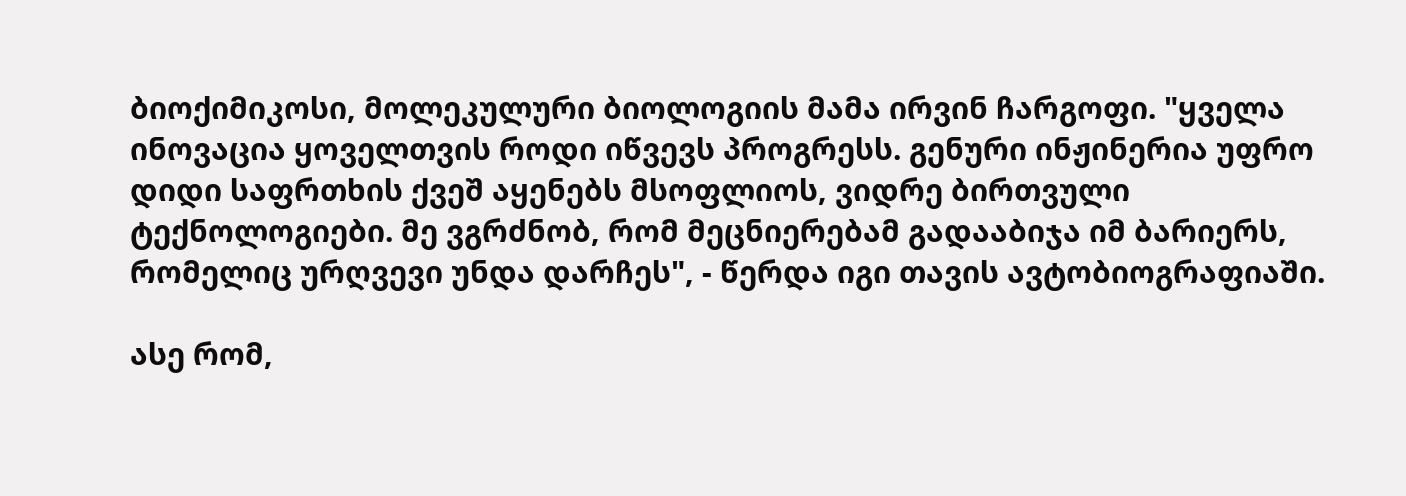ბიოქიმიკოსი, მოლეკულური ბიოლოგიის მამა ირვინ ჩარგოფი. "ყველა ინოვაცია ყოველთვის როდი იწვევს პროგრესს. გენური ინჟინერია უფრო დიდი საფრთხის ქვეშ აყენებს მსოფლიოს, ვიდრე ბირთვული ტექნოლოგიები. მე ვგრძნობ, რომ მეცნიერებამ გადააბიჯა იმ ბარიერს, რომელიც ურღვევი უნდა დარჩეს", - წერდა იგი თავის ავტობიოგრაფიაში.

ასე რომ,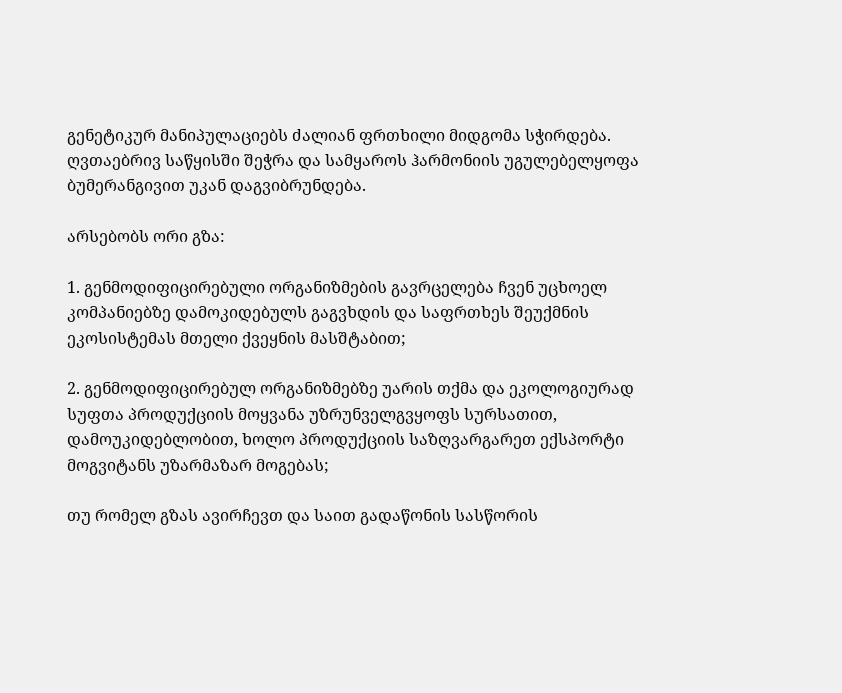გენეტიკურ მანიპულაციებს ძალიან ფრთხილი მიდგომა სჭირდება. ღვთაებრივ საწყისში შეჭრა და სამყაროს ჰარმონიის უგულებელყოფა ბუმერანგივით უკან დაგვიბრუნდება.

არსებობს ორი გზა:

1. გენმოდიფიცირებული ორგანიზმების გავრცელება ჩვენ უცხოელ კომპანიებზე დამოკიდებულს გაგვხდის და საფრთხეს შეუქმნის ეკოსისტემას მთელი ქვეყნის მასშტაბით;

2. გენმოდიფიცირებულ ორგანიზმებზე უარის თქმა და ეკოლოგიურად სუფთა პროდუქციის მოყვანა უზრუნველგვყოფს სურსათით, დამოუკიდებლობით, ხოლო პროდუქციის საზღვარგარეთ ექსპორტი მოგვიტანს უზარმაზარ მოგებას;

თუ რომელ გზას ავირჩევთ და საით გადაწონის სასწორის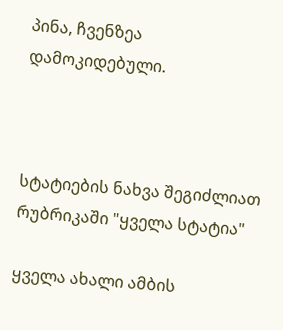პინა, ჩვენზეა დამოკიდებული.



სტატიების ნახვა შეგიძლიათ რუბრიკაში "ყველა სტატია"

ყველა ახალი ამბის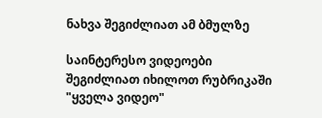ნახვა შეგიძლიათ ამ ბმულზე

საინტერესო ვიდეოები შეგიძლიათ იხილოთ რუბრიკაში "ყველა ვიდეო"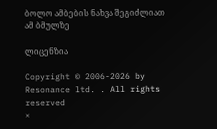ბოლო ამბების ნახვა შეგიძლიათ ამ ბმულზე

ლიცენზია

Copyright © 2006-2026 by Resonance ltd. . All rights reserved
×